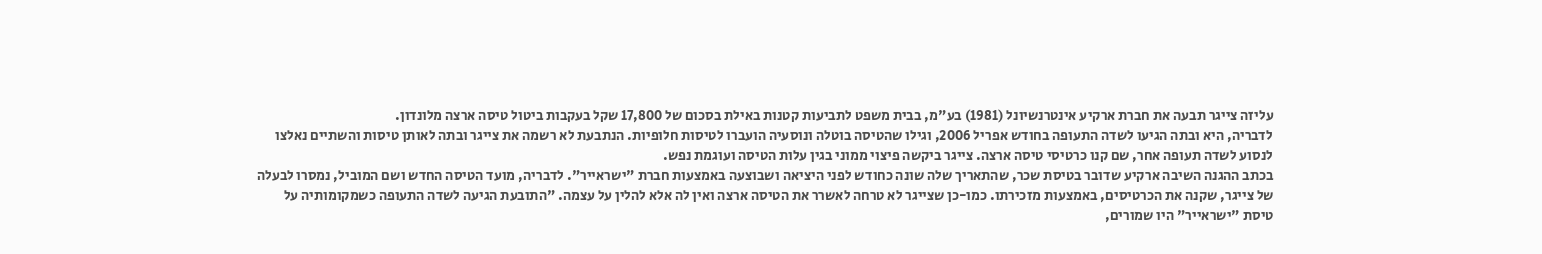עליזה צייגר תבעה את חברת ארקיע אינטרנשיונל (1981) בע"מ, בבית משפט לתביעות קטנות באילת בסכום של 17,800 שקל בעקבות ביטול טיסה ארצה מלונדון.
לדבריה, היא ובתה הגיעו לשדה התעופה בחודש אפריל 2006, וגילו שהטיסה בוטלה ונוסעיה הועברו לטיסות חלופיות. הנתבעת לא רשמה את צייגר ובתה לאותן טיסות והשתיים נאלצו לנסוע לשדה תעופה אחר, שם קנו כרטיסי טיסה ארצה. צייגר ביקשה פיצוי ממוני בגין עלות הטיסה ועוגמת נפש.
בכתב ההגנה השיבה ארקיע שדובר בטיסת שכר, שהתאריך שלה שונה כחודש לפני היציאה ושבוצעה באמצעות חברת "ישראייר". לדבריה, מועד הטיסה החדש ושם המוביל, נמסרו לבעלה של צייגר, שקנה את הכרטיסים, באמצעות מזכירתו. כמו-כן שצייגר לא טרחה לאשרר את הטיסה ארצה ואין לה אלא להלין על עצמה. "התובעת הגיעה לשדה התעופה כשמקומותיה על טיסת "ישראייר" היו שמורים,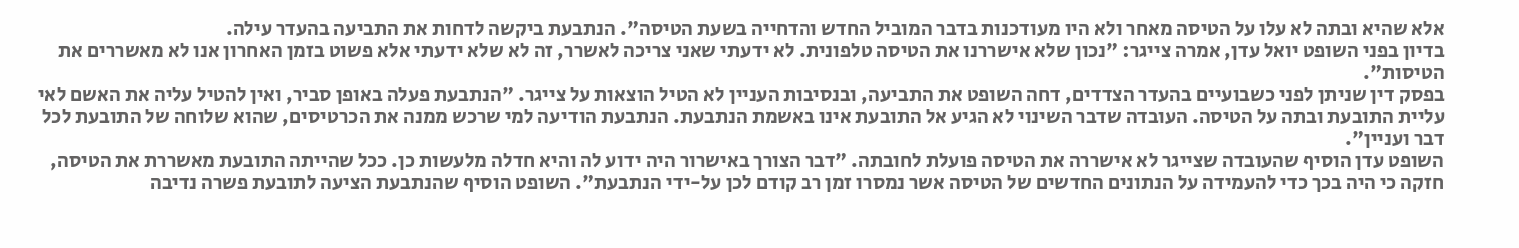אלא שהיא ובתה לא עלו על הטיסה מאחר ולא היו מעודכנות בדבר המוביל החדש והדחייה בשעת הטיסה". הנתבעת ביקשה לדחות את התביעה בהעדר עילה.
בדיון בפני השופט יואל עדן, אמרה צייגר: "נכון שלא אישררנו את הטיסה טלפונית. לא ידעתי שאני צריכה לאשרר, זה לא שלא ידעתי אלא פשוט בזמן האחרון אנו לא מאשררים את הטיסות".
בפסק דין שניתן לפני כשבועיים בהעדר הצדדים, דחה השופט את התביעה, ובנסיבות העניין לא הטיל הוצאות על צייגר. "הנתבעת פעלה באופן סביר, ואין להטיל עליה את האשם לאי עליית התובעת ובתה על הטיסה. העובדה שדבר השינוי לא הגיע אל התובעת אינו באשמת הנתבעת. הנתבעת הודיעה למי שרכש ממנה את הכרטיסים, שהוא שלוחה של התובעת לכל דבר ועניין".
השופט עדן הוסיף שהעובדה שצייגר לא אישררה את הטיסה פועלת לחובתה. "דבר הצורך באישרור היה ידוע לה והיא חדלה מלעשות כן. ככל שהייתה התובעת מאשררת את הטיסה, חזקה כי היה בכך כדי להעמידה על הנתונים החדשים של הטיסה אשר נמסרו זמן רב קודם לכן על-ידי הנתבעת". השופט הוסיף שהנתבעת הציעה לתובעת פשרה נדיבה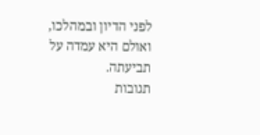לפני הדיון ובמהלכו, ואולם היא עמדה על תביעתה.
תגובות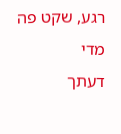רגע, שקט פה מדי
דעתך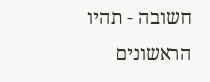חשובה - תהיו הראשונים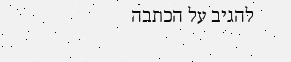להגיב על הכתבה